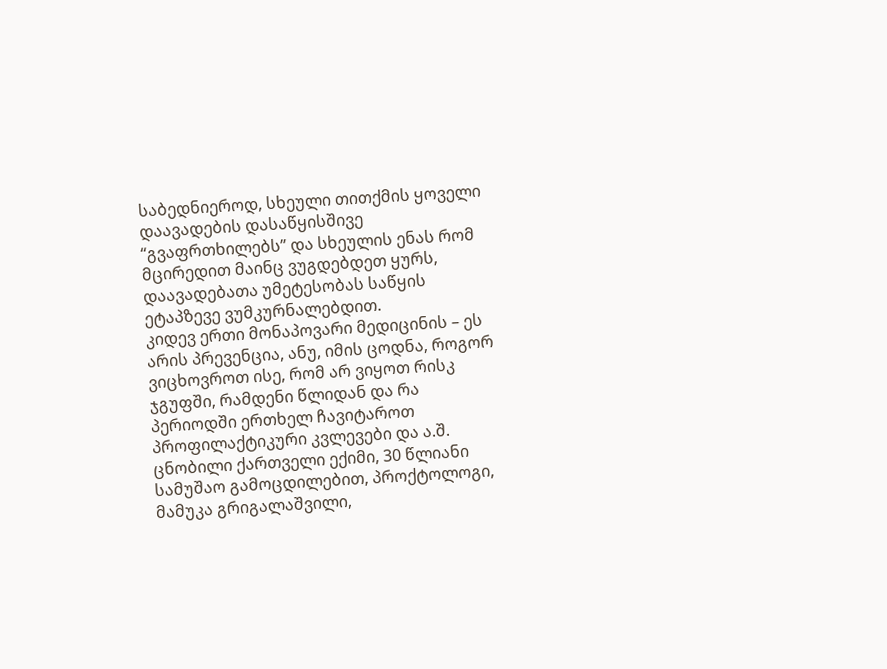საბედნიეროდ, სხეული თითქმის ყოველი დაავადების დასაწყისშივე “გვაფრთხილებს” და სხეულის ენას რომ მცირედით მაინც ვუგდებდეთ ყურს, დაავადებათა უმეტესობას საწყის ეტაპზევე ვუმკურნალებდით.
კიდევ ერთი მონაპოვარი მედიცინის – ეს არის პრევენცია, ანუ, იმის ცოდნა, როგორ ვიცხოვროთ ისე, რომ არ ვიყოთ რისკ ჯგუფში, რამდენი წლიდან და რა პერიოდში ერთხელ ჩავიტაროთ პროფილაქტიკური კვლევები და ა.შ.
ცნობილი ქართველი ექიმი, 30 წლიანი სამუშაო გამოცდილებით, პროქტოლოგი, მამუკა გრიგალაშვილი,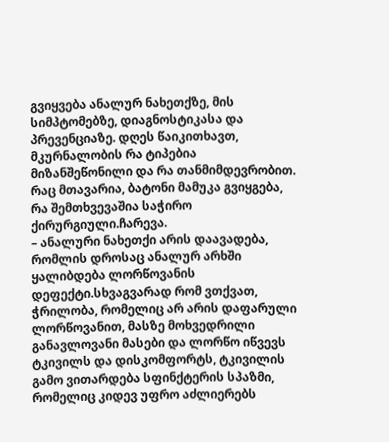გვიყვება ანალურ ნახეთქზე, მის სიმპტომებზე, დიაგნოსტიკასა და პრევენციაზე. დღეს წაიკითხავთ, მკურნალობის რა ტიპებია მიზანშეწონილი და რა თანმიმდევრობით. რაც მთავარია, ბატონი მამუკა გვიყგება, რა შემთხვევაშია საჭირო ქირურგიული.ჩარევა.
– ანალური ნახეთქი არის დაავადება, რომლის დროსაც ანალურ არხში ყალიბდება ლორწოვანის დეფექტი.სხვაგვარად რომ ვთქვათ, ჭრილობა, რომელიც არ არის დაფარული ლორწოვანით, მასზე მოხვედრილი განავლოვანი მასები და ლორწო იწვევს ტკივილს და დისკომფორტს, ტკივილის გამო ვითარდება სფინქტერის სპაზმი, რომელიც კიდევ უფრო აძლიერებს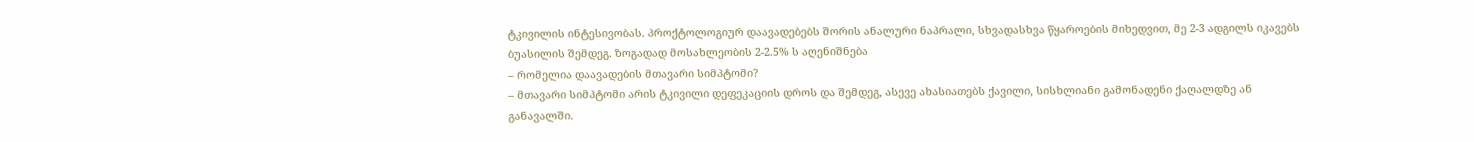ტკივილის ინტესივობას. პროქტოლოგიურ დაავადებებს შორის ანალური ნაპრალი, სხვადასხვა წყაროების მიხედვით, მე 2-3 ადგილს იკავებს ბუასილის შემდეგ. ზოგადად მოსახლეობის 2-2.5% ს აღენიშნება
– რომელია დაავადების მთავარი სიმპტომი?
– მთავარი სიმპტომი არის ტკივილი დეფეკაციის დროს და შემდეგ, ასევე ახასიათებს ქავილი, სისხლიანი გამონადენი ქაღალდზე ან განავალში.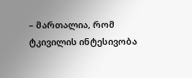– მართალია, რომ ტკივილის ინტესივობა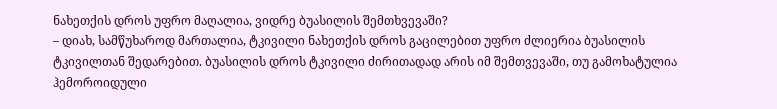ნახეთქის დროს უფრო მაღალია, ვიდრე ბუასილის შემთხვევაში?
– დიახ, სამწუხაროდ მართალია, ტკივილი ნახეთქის დროს გაცილებით უფრო ძლიერია ბუასილის ტკივილთან შედარებით. ბუასილის დროს ტკივილი ძირითადად არის იმ შემთვევაში, თუ გამოხატულია ჰემოროიდული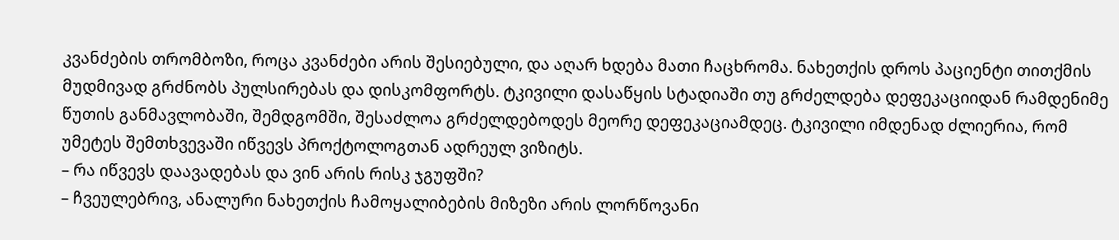კვანძების თრომბოზი, როცა კვანძები არის შესიებული, და აღარ ხდება მათი ჩაცხრომა. ნახეთქის დროს პაციენტი თითქმის მუდმივად გრძნობს პულსირებას და დისკომფორტს. ტკივილი დასაწყის სტადიაში თუ გრძელდება დეფეკაციიდან რამდენიმე წუთის განმავლობაში, შემდგომში, შესაძლოა გრძელდებოდეს მეორე დეფეკაციამდეც. ტკივილი იმდენად ძლიერია, რომ უმეტეს შემთხვევაში იწვევს პროქტოლოგთან ადრეულ ვიზიტს.
– რა იწვევს დაავადებას და ვინ არის რისკ ჯგუფში?
– ჩვეულებრივ, ანალური ნახეთქის ჩამოყალიბების მიზეზი არის ლორწოვანი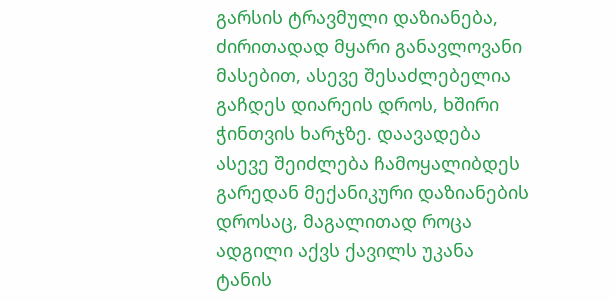გარსის ტრავმული დაზიანება, ძირითადად მყარი განავლოვანი მასებით, ასევე შესაძლებელია გაჩდეს დიარეის დროს, ხშირი ჭინთვის ხარჯზე. დაავადება ასევე შეიძლება ჩამოყალიბდეს გარედან მექანიკური დაზიანების დროსაც, მაგალითად როცა ადგილი აქვს ქავილს უკანა ტანის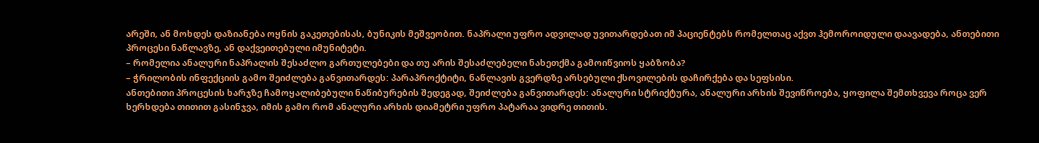არეში, ან მოხდეს დაზიანება ოყნის გაკეთებისას, ბუნიკის მეშვეობით. ნაპრალი უფრო ადვილად უვითარდებათ იმ პაციენტებს რომელთაც აქვთ ჰემოროიდული დაავადება, ანთებითი პროცესი ნაწლავზე, ან დაქვეითებული იმუნიტეტი.
– რომელია ანალური ნაპრალის შესაძლო გართულებები და თუ არის შესაძლებელი ნახეთქმა გამოიწვიოს ყაბზობა?
– ჭრილობის ინფექციის გამო შეიძლება განვითარდეს: პარაპროქტიტი, ნაწლავის გვერდზე არსებული ქსოვილების დაჩირქება და სეფსისი.
ანთებითი პროცესის ხარჯზე ჩამოყალიბებული ნაწიბურების შედეგად, შეიძლება განვითარდეს: ანალური სტრიქტურა, ანალური არხის შევიწროება, ყოფილა შემთხვევა როცა ვერ ხერხდება თითით გასინჯვა, იმის გამო რომ ანალური არხის დიამეტრი უფრო პატარაა ვიდრე თითის.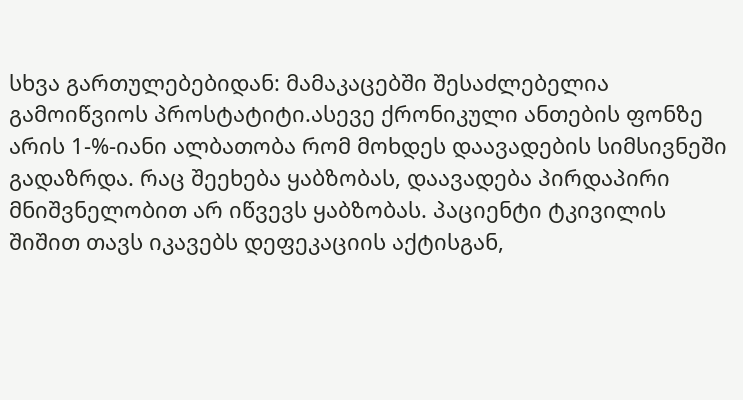სხვა გართულებებიდან: მამაკაცებში შესაძლებელია გამოიწვიოს პროსტატიტი.ასევე ქრონიკული ანთების ფონზე არის 1-%-იანი ალბათობა რომ მოხდეს დაავადების სიმსივნეში გადაზრდა. რაც შეეხება ყაბზობას, დაავადება პირდაპირი მნიშვნელობით არ იწვევს ყაბზობას. პაციენტი ტკივილის შიშით თავს იკავებს დეფეკაციის აქტისგან,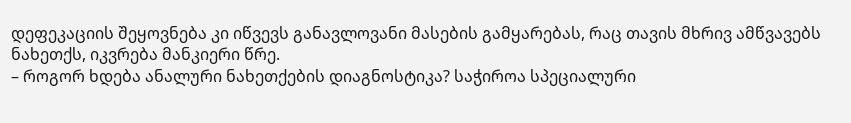დეფეკაციის შეყოვნება კი იწვევს განავლოვანი მასების გამყარებას, რაც თავის მხრივ ამწვავებს ნახეთქს, იკვრება მანკიერი წრე.
– როგორ ხდება ანალური ნახეთქების დიაგნოსტიკა? საჭიროა სპეციალური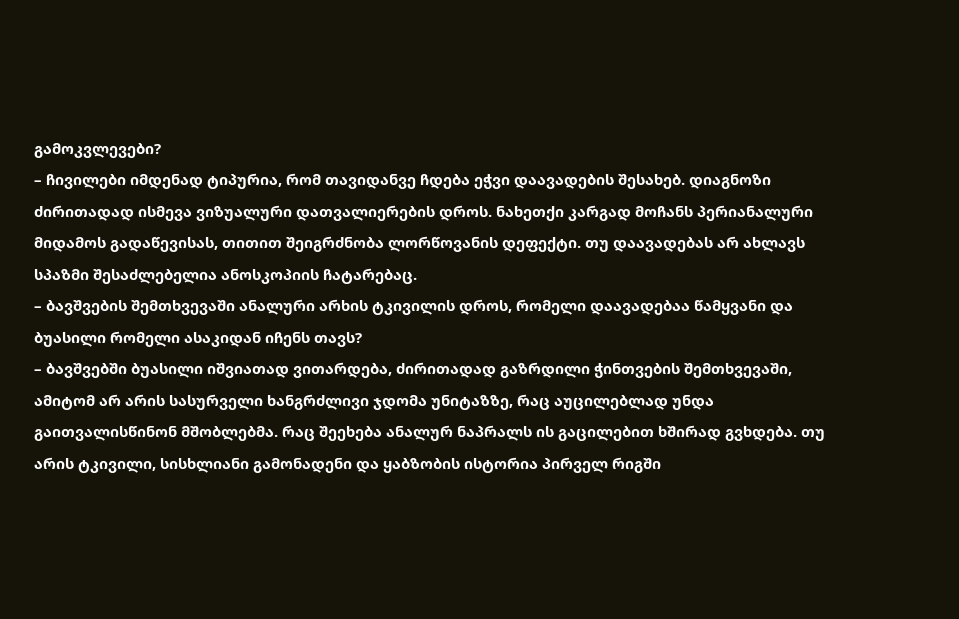გამოკვლევები?
– ჩივილები იმდენად ტიპურია, რომ თავიდანვე ჩდება ეჭვი დაავადების შესახებ. დიაგნოზი ძირითადად ისმევა ვიზუალური დათვალიერების დროს. ნახეთქი კარგად მოჩანს პერიანალური მიდამოს გადაწევისას, თითით შეიგრძნობა ლორწოვანის დეფექტი. თუ დაავადებას არ ახლავს სპაზმი შესაძლებელია ანოსკოპიის ჩატარებაც.
– ბავშვების შემთხვევაში ანალური არხის ტკივილის დროს, რომელი დაავადებაა წამყვანი და ბუასილი რომელი ასაკიდან იჩენს თავს?
– ბავშვებში ბუასილი იშვიათად ვითარდება, ძირითადად გაზრდილი ჭინთვების შემთხვევაში, ამიტომ არ არის სასურველი ხანგრძლივი ჯდომა უნიტაზზე, რაც აუცილებლად უნდა გაითვალისწინონ მშობლებმა. რაც შეეხება ანალურ ნაპრალს ის გაცილებით ხშირად გვხდება. თუ არის ტკივილი, სისხლიანი გამონადენი და ყაბზობის ისტორია პირველ რიგში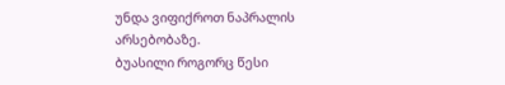უნდა ვიფიქროთ ნაპრალის არსებობაზე.
ბუასილი როგორც წესი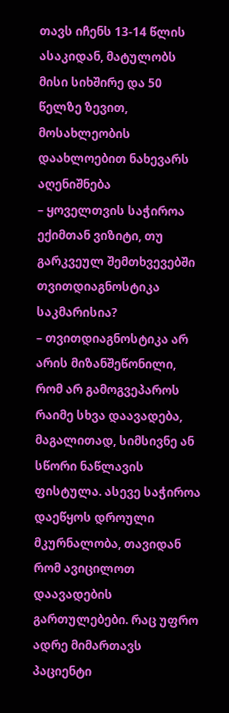თავს იჩენს 13-14 წლის ასაკიდან, მატულობს მისი სიხშირე და 50 წელზე ზევით, მოსახლეობის დაახლოებით ნახევარს აღენიშნება
– ყოველთვის საჭიროა ექიმთან ვიზიტი, თუ გარკვეულ შემთხვევებში თვითდიაგნოსტიკა საკმარისია?
– თვითდიაგნოსტიკა არ არის მიზანშეწონილი, რომ არ გამოგვეპაროს რაიმე სხვა დაავადება, მაგალითად, სიმსივნე ან სწორი ნაწლავის ფისტულა. ასევე საჭიროა დაეწყოს დროული მკურნალობა, თავიდან რომ ავიცილოთ დაავადების გართულებები. რაც უფრო ადრე მიმართავს პაციენტი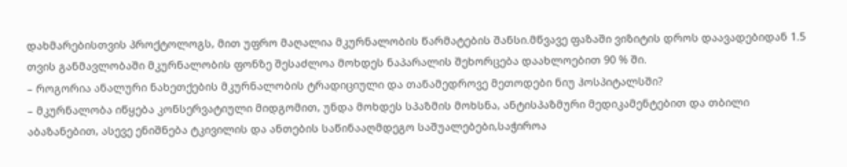დახმარებისთვის პროქტოლოგს, მით უფრო მაღალია მკურნალობის წარმატების შანსი.მწვავე ფაზაში ვიზიტის დროს დაავადებიდან 1.5 თვის განმავლობაში მკურნალობის ფონზე შესაძლოა მოხდეს ნაპარალის შეხორცება დაახლოებით 90 % ში.
– როგორია ანალური ნახეთქების მკურნალობის ტრადიციული და თანამედროვე მეთოდები ნიუ ჰოსპიტალსში?
– მკურნალობა იწყება კონსერვატიული მიდგომით, უნდა მოხდეს სპაზმის მოხსნა, ანტისპაზმური მედიკამენტებით და თბილი აბაზანებით, ასევე ენიშნება ტკივილის და ანთების საწინააღმდეგო საშუალებები,საჭიროა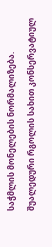საჭმლის მონელების ნორმალიზება.
შუალედური რგოლის სახით კონსერვატიულ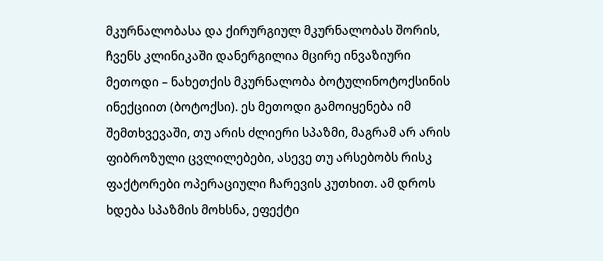მკურნალობასა და ქირურგიულ მკურნალობას შორის, ჩვენს კლინიკაში დანერგილია მცირე ინვაზიური მეთოდი – ნახეთქის მკურნალობა ბოტულინოტოქსინის ინექციით (ბოტოქსი). ეს მეთოდი გამოიყენება იმ შემთხვევაში, თუ არის ძლიერი სპაზმი, მაგრამ არ არის ფიბროზული ცვლილებები, ასევე თუ არსებობს რისკ ფაქტორები ოპერაციული ჩარევის კუთხით. ამ დროს ხდება სპაზმის მოხსნა, ეფექტი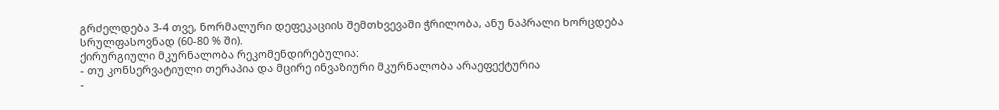გრძელდება 3-4 თვე, ნორმალური დეფეკაციის შემთხვევაში ჭრილობა, ანუ ნაპრალი ხორცდება სრულფასოვნად (60-80 % ში).
ქირურგიული მკურნალობა რეკომენდირებულია:
- თუ კონსერვატიული თერაპია და მცირე ინვაზიური მკურნალობა არაეფექტურია
-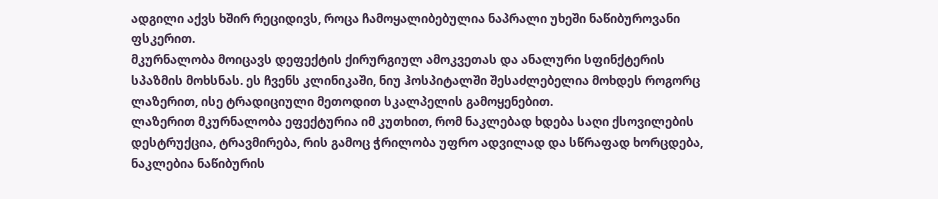ადგილი აქვს ხშირ რეციდივს, როცა ჩამოყალიბებულია ნაპრალი უხეში ნაწიბუროვანი ფსკერით.
მკურნალობა მოიცავს დეფექტის ქირურგიულ ამოკვეთას და ანალური სფინქტერის სპაზმის მოხსნას. ეს ჩვენს კლინიკაში, ნიუ ჰოსპიტალში შესაძლებელია მოხდეს როგორც ლაზერით, ისე ტრადიციული მეთოდით სკალპელის გამოყენებით.
ლაზერით მკურნალობა ეფექტურია იმ კუთხით, რომ ნაკლებად ხდება საღი ქსოვილების დესტრუქცია, ტრავმირება, რის გამოც ჭრილობა უფრო ადვილად და სწრაფად ხორცდება, ნაკლებია ნაწიბურის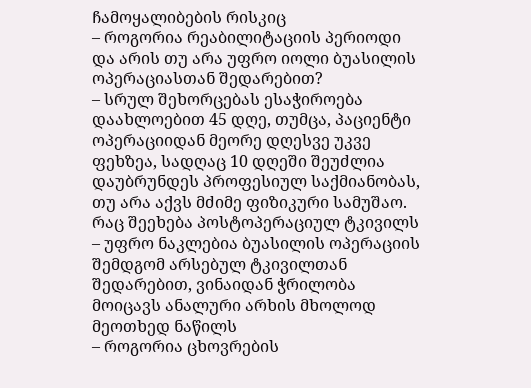ჩამოყალიბების რისკიც
– როგორია რეაბილიტაციის პერიოდი და არის თუ არა უფრო იოლი ბუასილის ოპერაციასთან შედარებით?
– სრულ შეხორცებას ესაჭიროება დაახლოებით 45 დღე, თუმცა, პაციენტი ოპერაციიდან მეორე დღესვე უკვე ფეხზეა, სადღაც 10 დღეში შეუძლია დაუბრუნდეს პროფესიულ საქმიანობას, თუ არა აქვს მძიმე ფიზიკური სამუშაო.
რაც შეეხება პოსტოპერაციულ ტკივილს – უფრო ნაკლებია ბუასილის ოპერაციის შემდგომ არსებულ ტკივილთან შედარებით, ვინაიდან ჭრილობა მოიცავს ანალური არხის მხოლოდ მეოთხედ ნაწილს
– როგორია ცხოვრების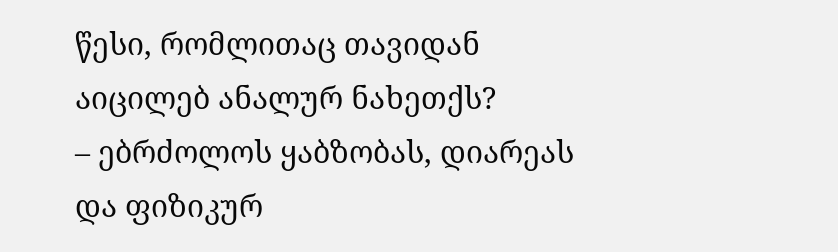წესი, რომლითაც თავიდან აიცილებ ანალურ ნახეთქს?
– ებრძოლოს ყაბზობას, დიარეას და ფიზიკურ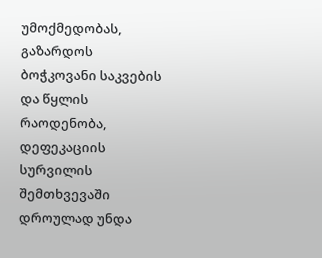უმოქმედობას, გაზარდოს ბოჭკოვანი საკვების და წყლის რაოდენობა, დეფეკაციის სურვილის შემთხვევაში დროულად უნდა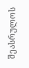შეასრულოს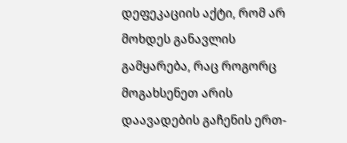დეფეკაციის აქტი, რომ არ მოხდეს განავლის გამყარება, რაც როგორც მოგახსენეთ არის დაავადების გაჩენის ერთ-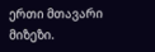ერთი მთავარი მიზეზი.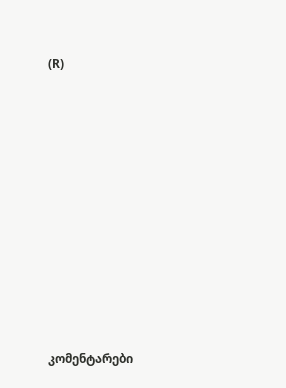(R)











კომენტარები